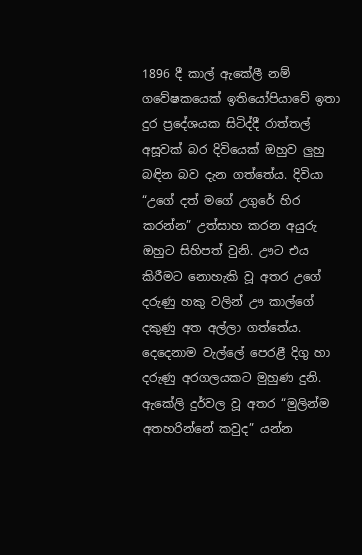1896 දී කාල් ඇකේලී නම් ගවේෂකයෙක් ඉතියෝපියාවේ ඉතා දුර ප්‍රදේශයක සිටිද්දී රාත්තල් අසූවක් බර දිවියෙක් ඔහුව ලුහු බඳින බව දැන ගත්තේය. දිවියා “උගේ දත් මගේ උගුරේ හිර කරන්න” උත්සාහ කරන අයුරු ඔහුට සිහිපත් වුනි. ඌට එය කිරීමට නොහැකි වූ අතර උගේ දරුණු හකු වලින් ඌ කාල්ගේ දකුණු අත අල්ලා ගත්තේය. දෙදෙනාම වැල්ලේ පෙරළී දිගු හා දරුණු අරගලයකට මුහුණ දුනි. ඇකේලි දුර්වල වූ අතර “මුලින්ම අතහරින්නේ කවුද” යන්න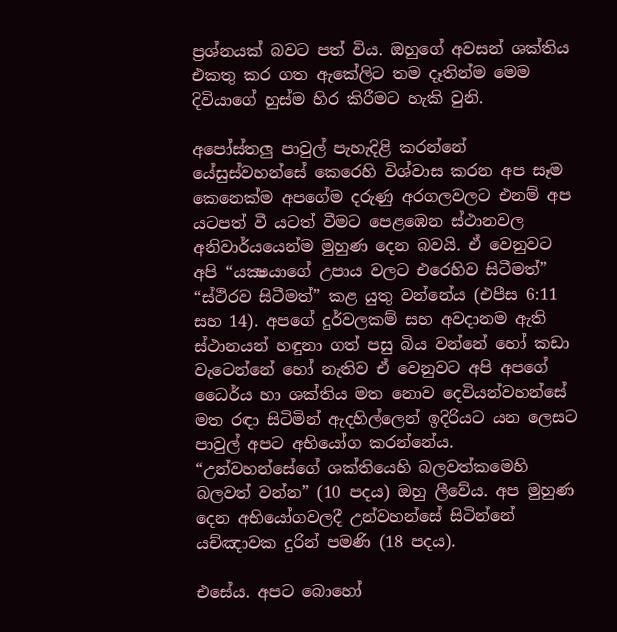ප්‍රශ්නයක් බවට පත් විය. ඔහුගේ අවසන් ශක්තිය එකතු කර ගත ඇකේලිට තම දෑතින්ම මෙම දිවියාගේ හුස්ම හිර කිරීමට හැකි වුනි.

අපෝස්තලු පාවුල් පැහැදිළි කරන්නේ යේසුස්වහන්සේ කෙරෙහි විශ්වාස කරන අප සෑම කෙනෙක්ම අපගේම දරුණු අරගලවලට එනම් අප යටපත් වී යටත් වීමට පෙළඹෙන ස්ථානවල අනිවාර්යයෙන්ම මුහුණ දෙන බවයි. ඒ වෙනුවට අපි “යක්‍ෂයාගේ උපාය වලට එරෙහිව සිටීමත්” “ස්ථිරව සිටීමත්” කළ යුතු වන්නේය (එපීස 6:11 සහ 14). අපගේ දුර්වලකම් සහ අවදානම ඇති ස්ථානයන් හඳුනා ගත් පසු බිය වන්නේ හෝ කඩා වැටෙන්නේ හෝ නැතිව ඒ වෙනුවට අපි අපගේ ධෛර්ය හා ශක්තිය මත නොව දෙවියන්වහන්සේ මත රඳා සිටිමින් ඇදහිල්ලෙන් ඉදිරියට යන ලෙසට පාවුල් අපට අභියෝග කරන්නේය. “උන්වහන්සේගේ ශක්තියෙහි බලවත්කමෙහි බලවත් වන්න” (10 පදය) ඔහු ලීවේය. අප මුහුණ දෙන අභියෝගවලදී උන්වහන්සේ සිටින්නේ යච්ඤාවක දුරින් පමණි (18 පදය).

එසේය. අපට බොහෝ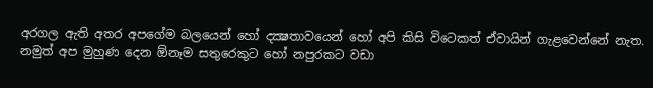අරගල ඇති අතර අපගේම බලයෙන් හෝ දක්‍ෂතාවයෙන් හෝ අපි කිසි විටෙකත් ඒවායින් ගැළවෙන්නේ නැත. නමුත් අප මුහුණ දෙන ඕනෑම සතුරෙකුට හෝ නපුරකට වඩා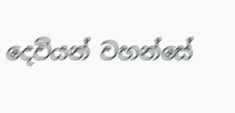දෙවියන් වහන්සේ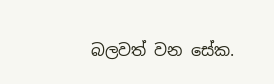බලවත් වන සේක.